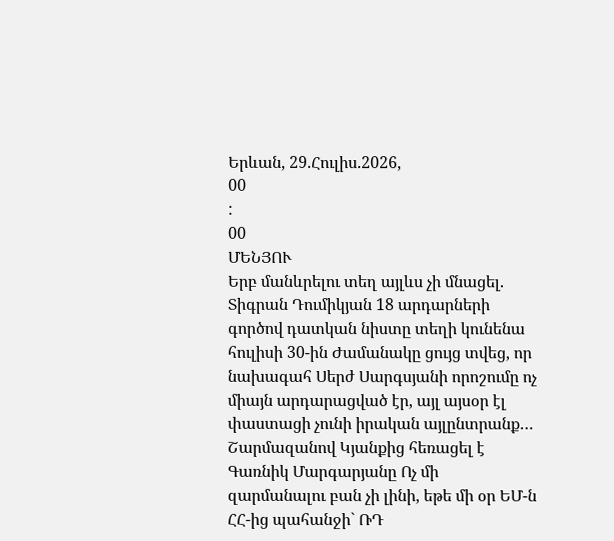Երևան, 29.Հուլիս.2026,
00
:
00
ՄԵՆՅՈՒ
Երբ մանևրելու տեղ այլևս չի մնացել. Տիգրան Դումիկյան 18 արդարների գործով դատկան նիստը տեղի կունենա հուլիսի 30-ին Ժամանակը ցույց տվեց, որ նախագահ Սերժ Սարգսյանի որոշումը ոչ միայն արդարացված էր, այլ այսօր էլ փաստացի չունի իրական այլընտրանք… Շարմազանով Կյանքից հեռացել է Գառնիկ Մարգարյանը Ոչ մի զարմանալու բան չի լինի, եթե մի օր ԵՄ-ն ՀՀ-ից պահանջի` ՌԴ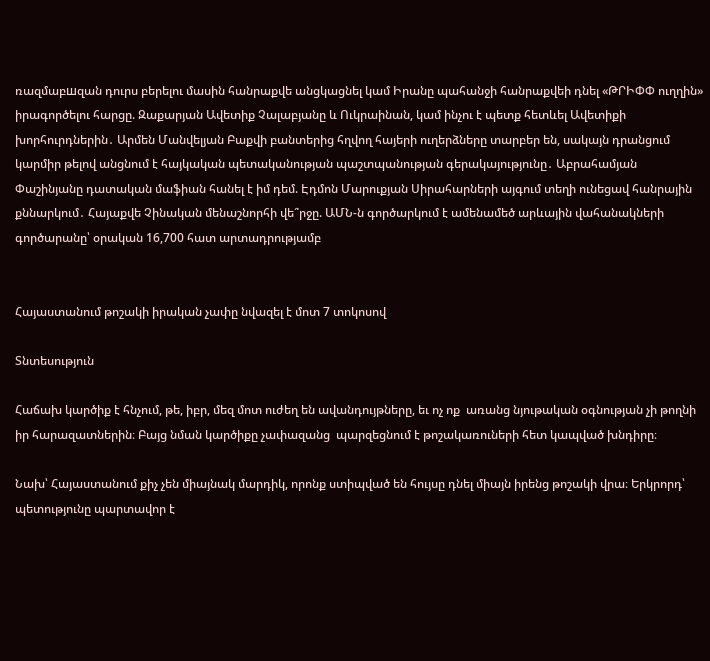ռազմաբшզան դուրս բերելու մասին հանրաքվե անցկացնել կամ Իրանը պահանջի հանրաքվեի դնել «ԹՐԻՓՓ ուղղին» իրագործելու հարցը. Զաքարյան Ավետիք Չալաբյանը և Ուկրաինան, կամ ինչու է պետք հետևել Ավետիքի խորհուրդներին․ Արմեն Մանվելյան Բաքվի բանտերից հղվող հայերի ուղերձները տարբեր են, սակայն դրանցում կարմիր թելով անցնում է հայկական պետականության պաշտպանության գերակայությունը․ Աբրահամյան Փաշինյանը դատական մաֆիան հանել է իմ դեմ. Էդմոն Մարուքյան Սիրահարների այգում տեղի ունեցավ հանրային քննարկում․ Հայաքվե Չինական մենաշնորհի վե՞րջը. ԱՄՆ-ն գործարկում է ամենամեծ արևային վահանակների գործարանը՝ օրական 16,700 հատ արտադրությամբ


Հայաստանում թոշակի իրական չափը նվազել է մոտ 7 տոկոսով

Տնտեսություն

Հաճախ կարծիք է հնչում, թե, իբր, մեզ մոտ ուժեղ են ավանդույթները, եւ ոչ ոք  առանց նյութական օգնության չի թողնի իր հարազատներին։ Բայց նման կարծիքը չափազանց  պարզեցնում է թոշակառուների հետ կապված խնդիրը։

Նախ՝ Հայաստանում քիչ չեն միայնակ մարդիկ, որոնք ստիպված են հույսը դնել միայն իրենց թոշակի վրա։ Երկրորդ՝ պետությունը պարտավոր է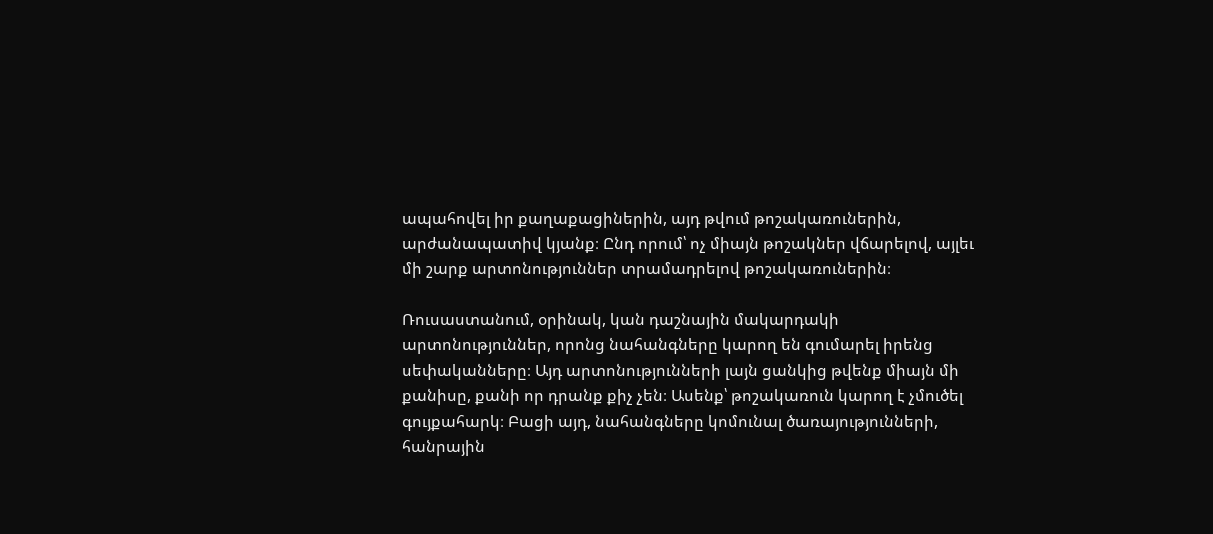ապահովել իր քաղաքացիներին, այդ թվում թոշակառուներին, արժանապատիվ կյանք։ Ընդ որում՝ ոչ միայն թոշակներ վճարելով, այլեւ մի շարք արտոնություններ տրամադրելով թոշակառուներին։

Ռուսաստանում, օրինակ, կան դաշնային մակարդակի արտոնություններ, որոնց նահանգները կարող են գումարել իրենց սեփականները։ Այդ արտոնությունների լայն ցանկից թվենք միայն մի քանիսը, քանի որ դրանք քիչ չեն։ Ասենք՝ թոշակառուն կարող է չմուծել գույքահարկ։ Բացի այդ, նահանգները կոմունալ ծառայությունների, հանրային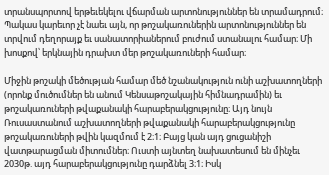տրանսպորտով երթեւեկելու վճարման արտոնություններ են տրամադրում։ Պակաս կարեւոր չէ նաեւ այն, որ թոշակառուներին արտոնություններ են տրվում դեղորայք եւ սանատորիաներում բուժում ստանալու համար։ Մի խոսքով՝ երկնային դրախտ մեր թոշակառուների համար։

Միջին թոշակի մեծության համար մեծ նշանակություն ունի աշխատողների (որոնք մուծումներ են անում Կենսաթոշակային հիմնադրամին) եւ թոշակառուների թվաքանակի հարաբերակցությունը։ Այդ նույն Ռուսաստանում աշխատողների թվաքանակի հարաբերակցությունը թոշակառուների թվին կազմում է 2։1։ Բայց կան այդ ցուցանիշի վատթարացման միտումներ։ Ուստի այնտեղ նախատեսում են մինչեւ 2030թ. այդ հարաբերակցությունը դարձնել 3։1։ Իսկ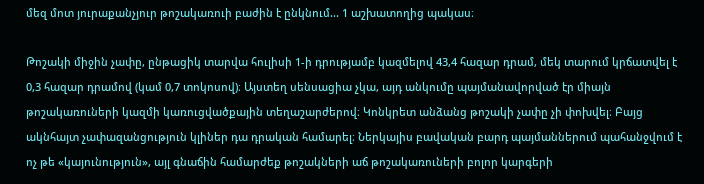մեզ մոտ յուրաքանչյուր թոշակառուի բաժին է ընկնում... 1 աշխատողից պակաս։

Թոշակի միջին չափը, ընթացիկ տարվա հուլիսի 1-ի դրությամբ կազմելով 43,4 հազար դրամ, մեկ տարում կրճատվել է 0,3 հազար դրամով (կամ 0,7 տոկոսով)։ Այստեղ սենսացիա չկա, այդ անկումը պայմանավորված էր միայն թոշակառուների կազմի կառուցվածքային տեղաշարժերով։ Կոնկրետ անձանց թոշակի չափը չի փոխվել։ Բայց ակնհայտ չափազանցություն կլիներ դա դրական համարել։ Ներկայիս բավական բարդ պայմաններում պահանջվում է ոչ թե «կայունություն», այլ գնաճին համարժեք թոշակների աճ թոշակառուների բոլոր կարգերի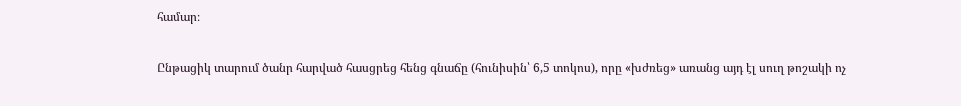համար։

Ընթացիկ տարում ծանր հարված հասցրեց հենց գնաճը (հունիսին՝ 6,5 տոկոս), որը «խժռեց» առանց այդ էլ սուղ թոշակի ոչ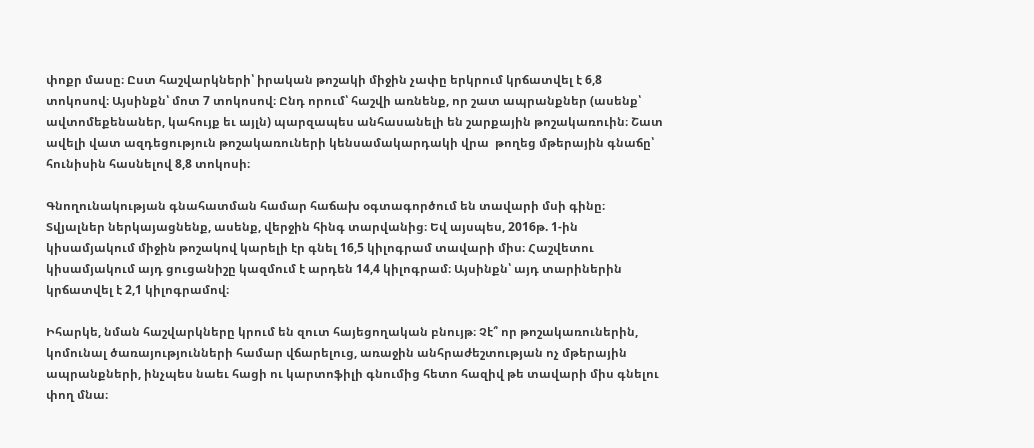փոքր մասը։ Ըստ հաշվարկների՝ իրական թոշակի միջին չափը երկրում կրճատվել է 6,8 տոկոսով։ Այսինքն՝ մոտ 7 տոկոսով։ Ընդ որում՝ հաշվի առնենք, որ շատ ապրանքներ (ասենք՝ ավտոմեքենաներ, կահույք եւ այլն) պարզապես անհասանելի են շարքային թոշակառուին։ Շատ ավելի վատ ազդեցություն թոշակառուների կենսամակարդակի վրա  թողեց մթերային գնաճը՝ հունիսին հասնելով 8,8 տոկոսի։

Գնողունակության գնահատման համար հաճախ օգտագործում են տավարի մսի գինը։ Տվյալներ ներկայացնենք, ասենք, վերջին հինգ տարվանից։ Եվ այսպես, 2016թ. 1-ին կիսամյակում միջին թոշակով կարելի էր գնել 16,5 կիլոգրամ տավարի միս։ Հաշվետու կիսամյակում այդ ցուցանիշը կազմում է արդեն 14,4 կիլոգրամ։ Այսինքն՝ այդ տարիներին կրճատվել է 2,1 կիլոգրամով։

Իհարկե, նման հաշվարկները կրում են զուտ հայեցողական բնույթ։ Չէ՞ որ թոշակառուներին, կոմունալ ծառայությունների համար վճարելուց, առաջին անհրաժեշտության ոչ մթերային ապրանքների, ինչպես նաեւ հացի ու կարտոֆիլի գնումից հետո հազիվ թե տավարի միս գնելու փող մնա։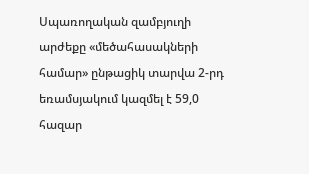Սպառողական զամբյուղի արժեքը «մեծահասակների համար» ընթացիկ տարվա 2-րդ եռամսյակում կազմել է 59,0 հազար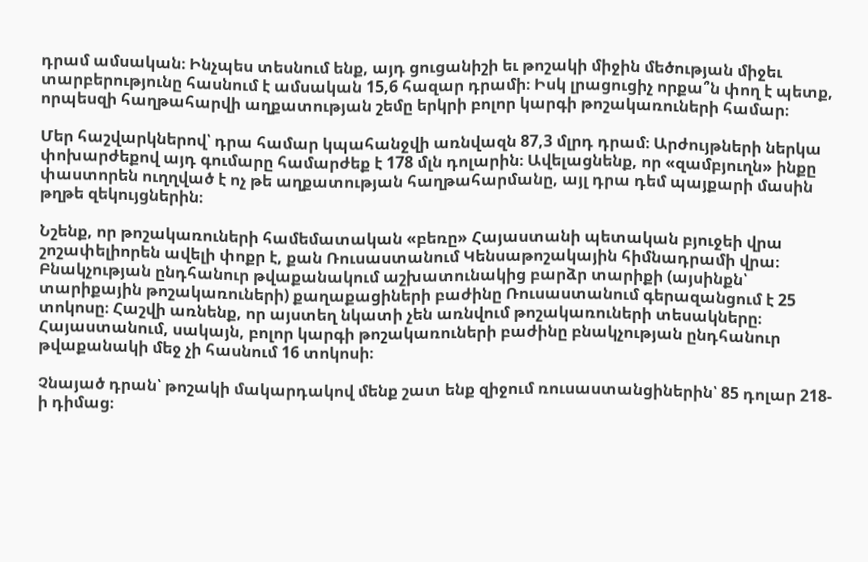դրամ ամսական։ Ինչպես տեսնում ենք, այդ ցուցանիշի եւ թոշակի միջին մեծության միջեւ տարբերությունը հասնում է ամսական 15,6 հազար դրամի։ Իսկ լրացուցիչ որքա՞ն փող է պետք, որպեսզի հաղթահարվի աղքատության շեմը երկրի բոլոր կարգի թոշակառուների համար։

Մեր հաշվարկներով՝ դրա համար կպահանջվի առնվազն 87,3 մլրդ դրամ։ Արժույթների ներկա փոխարժեքով այդ գումարը համարժեք է 178 մլն դոլարին։ Ավելացնենք, որ «զամբյուղն» ինքը փաստորեն ուղղված է ոչ թե աղքատության հաղթահարմանը, այլ դրա դեմ պայքարի մասին թղթե զեկույցներին։

Նշենք, որ թոշակառուների համեմատական «բեռը» Հայաստանի պետական բյուջեի վրա շոշափելիորեն ավելի փոքր է, քան Ռուսաստանում Կենսաթոշակային հիմնադրամի վրա։ Բնակչության ընդհանուր թվաքանակում աշխատունակից բարձր տարիքի (այսինքն՝ տարիքային թոշակառուների) քաղաքացիների բաժինը Ռուսաստանում գերազանցում է 25 տոկոսը։ Հաշվի առնենք, որ այստեղ նկատի չեն առնվում թոշակառուների տեսակները։ Հայաստանում, սակայն, բոլոր կարգի թոշակառուների բաժինը բնակչության ընդհանուր թվաքանակի մեջ չի հասնում 16 տոկոսի։

Չնայած դրան՝ թոշակի մակարդակով մենք շատ ենք զիջում ռուսաստանցիներին՝ 85 դոլար 218-ի դիմաց։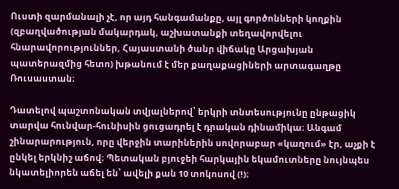Ուստի զարմանալի չէ, որ այդ հանգամանքը, այլ գործոնների կողքին (զբաղվածության մակարդակ, աշխատանքի տեղավորվելու հնարավորություններ, Հայաստանի ծանր վիճակը Արցախյան պատերազմից հետո) խթանում է մեր քաղաքացիների արտագաղթը Ռուսաստան։

Դատելով պաշտոնական տվյալներով՝ երկրի տնտեսությունը ընթացիկ տարվա հունվար-հունիսին ցուցադրել է դրական դինամիկա։ Անգամ շինարարություն, որը վերջին տարիներին սովորաբար «կաղում» էր, աչքի է ընկել երկնիշ աճով։ Պետական բյուջեի հարկային եկամուտները նույնպես նկատելիորեն աճել են՝ ավելի քան 10 տոկոսով (!)։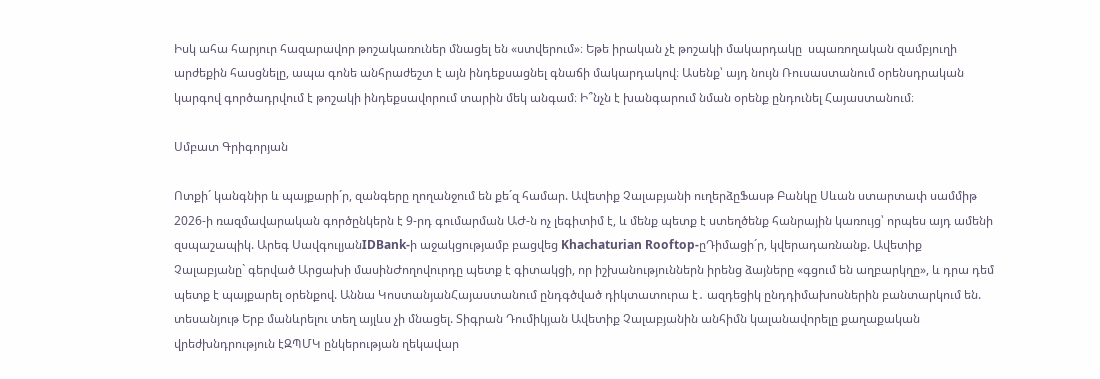Իսկ ահա հարյուր հազարավոր թոշակառուներ մնացել են «ստվերում»։ Եթե իրական չէ թոշակի մակարդակը  սպառողական զամբյուղի արժեքին հասցնելը, ապա գոնե անհրաժեշտ է այն ինդեքսացնել գնաճի մակարդակով։ Ասենք՝ այդ նույն Ռուսաստանում օրենսդրական կարգով գործադրվում է թոշակի ինդեքսավորում տարին մեկ անգամ։ Ի՞նչն է խանգարում նման օրենք ընդունել Հայաստանում։

Սմբատ Գրիգորյան

Ոտքի´ կանգնիր և պայքարի´ր, զանգերը ղողանջում են քե´զ համար. Ավետիք Չալաբյանի ուղերձըՖասթ Բանկը Սևան ստարտափ սամմիթ 2026-ի ռազմավարական գործընկերն է 9-րդ գումարման ԱԺ-ն ոչ լեգիտիմ է, և մենք պետք է ստեղծենք հանրային կառույց՝ որպես այդ ամենի զսպաշապիկ. Արեգ ՍավգուլյանIDBank-ի աջակցությամբ բացվեց Khachaturian Rooftop-ըԴիմացի´ր, կվերադառնանք. Ավետիք Չալաբյանը` գերված Արցախի մասինԺողովուրդը պետք է գիտակցի, որ իշխանություններն իրենց ձայները «գցում են աղբարկղը», և դրա դեմ պետք է պայքարել օրենքով. Աննա ԿոստանյանՀայաստանում ընդգծված դիկտատուրա է․ ազդեցիկ ընդդիմախոսներին բանտարկում են. տեսանյութ Երբ մանևրելու տեղ այլևս չի մնացել. Տիգրան Դումիկյան Ավետիք Չալաբյանին անհիմն կալանավորելը քաղաքական վրեժխնդրություն էԶՊՄԿ ընկերության ղեկավար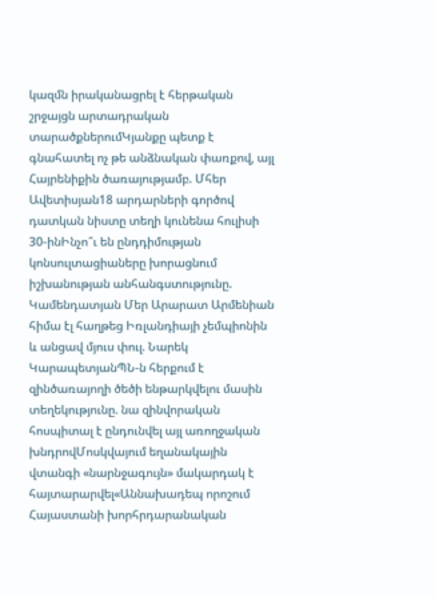կազմն իրականացրել է հերթական շրջայցն արտադրական տարածքներումԿյանքը պետք է գնահատել ոչ թե անձնական փառքով, այլ Հայրենիքին ծառայությամբ. Մհեր Ավետիսյան18 արդարների գործով դատկան նիստը տեղի կունենա հուլիսի 30-ինԻնչո՞ւ են ընդդիմության կոնսուլտացիաները խորացնում իշխանության անհանգստությունը. Կամենդատյան Մեր Արարատ Արմենիան հիմա էլ հաղթեց Իռլանդիայի չեմպիոնին և անցավ մյուս փուլ. Նարեկ ԿարապետյանՊՆ-ն հերքում է զինծառայողի ծեծի ենթարկվելու մասին տեղեկությունը. նա զինվորական հոսպիտալ է ընդունվել այլ առողջական խնդրովՄոսկվայում եղանակային վտանգի «նարնջագույն» մակարդակ է հայտարարվել«Աննախադեպ որոշում Հայաստանի խորհրդարանական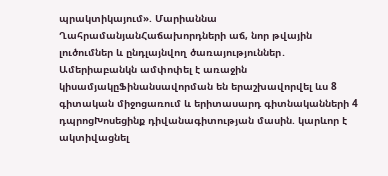պրակտիկայում». Մարիաննա ՂահրամանյանՀաճախորդների աճ, նոր թվային լուծումներ և ընդլայնվող ծառայություններ․ Ամերիաբանկն ամփոփել է առաջին կիսամյակըՖինանսավորման են երաշխավորվել ևս 8 գիտական միջոցառում և երիտասարդ գիտնականների 4 դպրոցԽոսեցինք դիվանագիտության մասին. կարևոր է ակտիվացնել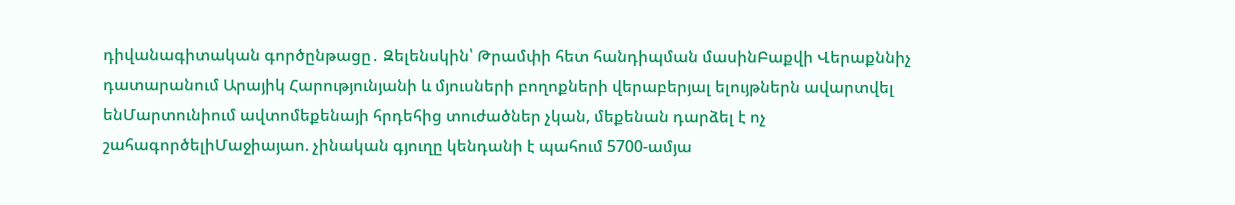դիվանագիտական գործընթացը․ Զելենսկին՝ Թրամփի հետ հանդիպման մասինԲաքվի Վերաքննիչ դատարանում Արայիկ Հարությունյանի և մյուսների բողոքների վերաբերյալ ելույթներն ավարտվել ենՄարտունիում ավտոմեքենայի հրդեհից տուժածներ չկան, մեքենան դարձել է ոչ շահագործելիՄաջիայաո. չինական գյուղը կենդանի է պահում 5700-ամյա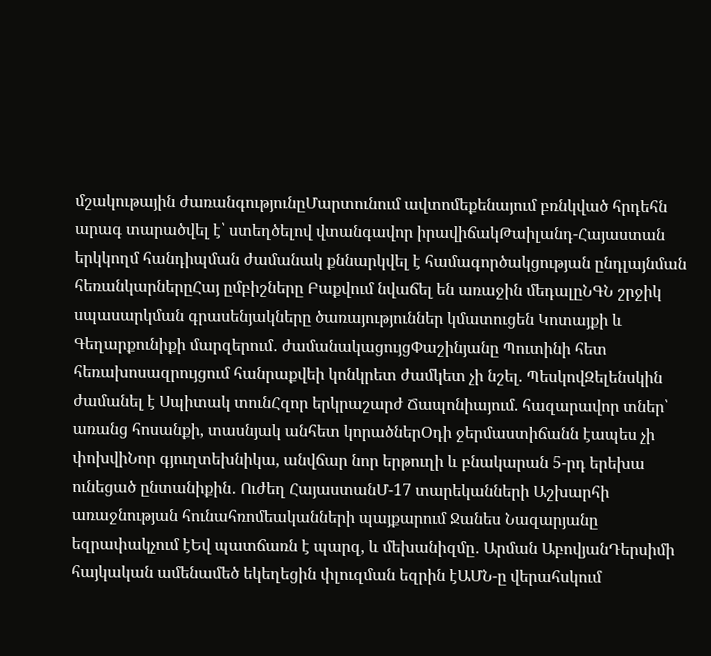մշակութային ժառանգությունըՄարտունում ավտոմեքենայում բռնկված հրդեհն արագ տարածվել է՝ ստեղծելով վտանգավոր իրավիճակԹաիլանդ-Հայաստան երկկողմ հանդիպման ժամանակ քննարկվել է համագործակցության ընդլայնման հեռանկարներըՀայ ըմբիշները Բաքվում նվաճել են առաջին մեդալըՆԳՆ շրջիկ սպասարկման գրասենյակները ծառայություններ կմատուցեն Կոտայքի և Գեղարքունիքի մարզերում․ ժամանակացույցՓաշինյանը Պուտինի հետ հեռախոսազրույցում հանրաքվեի կոնկրետ ժամկետ չի նշել. ՊեսկովԶելենսկին ժամանել է Սպիտակ տունՀզոր երկրաշարժ Ճապոնիայում. հազարավոր տներ՝ առանց հոսանքի, տասնյակ անհետ կորածներՕդի ջերմաստիճանն էապես չի փոխվիՆոր գյուղտեխնիկա, անվճար նոր երթուղի և բնակարան 5-րդ երեխա ունեցած ընտանիքին․ Ուժեղ ՀայաստանՄ-17 տարեկանների Աշխարհի առաջնության հունահռոմեականների պայքարում Ջանես Նազարյանը եզրափակչում էԵվ պատճառն է պարզ, և մեխանիզմը․ Արման ԱբովյանԴերսիմի հայկական ամենամեծ եկեղեցին փլուզման եզրին էԱՄՆ-ը վերահսկում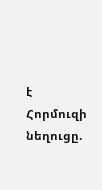է Հորմուզի նեղուցը.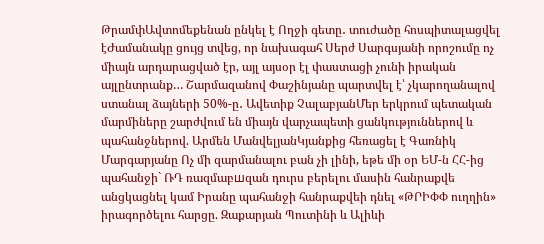ԹրամփԱվտոմեքենան ընկել է Ողջի գետը․ տուժածը հոսպիտալացվել էԺամանակը ցույց տվեց, որ նախագահ Սերժ Սարգսյանի որոշումը ոչ միայն արդարացված էր, այլ այսօր էլ փաստացի չունի իրական այլընտրանք… Շարմազանով Փաշինյանը պարտվել է՝ չկարողանալով ստանալ ձայների 50%-ը․ Ավետիք ՉալաբյանՄեր երկրում պետական մարմիները շարժվում են միայն վարչապետի ցանկություններով և պահանջներով. Արմեն ՄանվելյանԿյանքից հեռացել է Գառնիկ Մարգարյանը Ոչ մի զարմանալու բան չի լինի, եթե մի օր ԵՄ-ն ՀՀ-ից պահանջի` ՌԴ ռազմաբшզան դուրս բերելու մասին հանրաքվե անցկացնել կամ Իրանը պահանջի հանրաքվեի դնել «ԹՐԻՓՓ ուղղին» իրագործելու հարցը. Զաքարյան Պուտինի և Ալիևի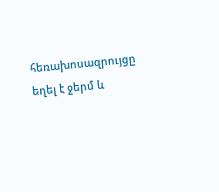հեռախոսազրույցը եղել է ջերմ և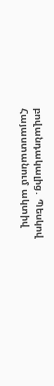բովանդակալից․ Պեսկով Հայաստանում ակտիվ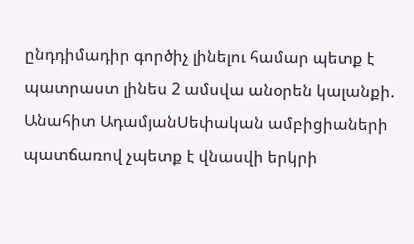ընդդիմադիր գործիչ լինելու համար պետք է պատրաստ լինես 2 ամսվա անօրեն կալանքի. Անահիտ ԱդամյանՍեփական ամբիցիաների պատճառով չպետք է վնասվի երկրի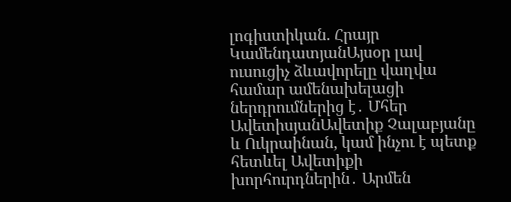լոգիստիկան. Հրայր ԿամենդատյանԱյսօր լավ ուսուցիչ ձևավորելը վաղվա համար ամենախելացի ներդրումներից է․ Մհեր ԱվետիսյանԱվետիք Չալաբյանը և Ուկրաինան, կամ ինչու է պետք հետևել Ավետիքի խորհուրդներին․ Արմեն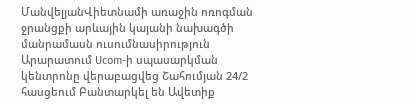ՄանվելյանՎիետնամի առաջին ոռոգման ջրանցքի արևային կայանի նախագծի մանրամասն ուսումնասիրություն Արարատում Ucom-ի սպասարկման կենտրոնը վերաբացվեց Շահումյան 24/2 հասցեում Բանտարկել են Ավետիք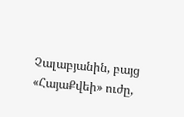Չալաբյանին, բայց «ՀայաՔվեի» ուժը,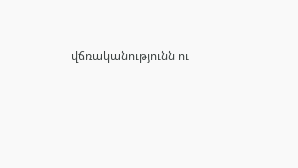վճռականությունն ու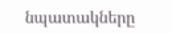նպատակները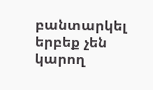բանտարկել երբեք չեն կարող